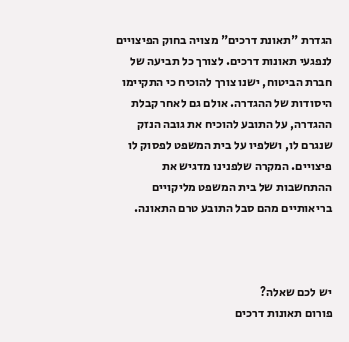הגדרת "תאונת דרכים" מצויה בחוק הפיצויים לנפגעי תאונות דרכים. לצורך כל תביעה של חברת הביטוח, ישנו צורך להוכיח כי התקיימו היסודות של ההגדרה. אולם גם לאחר קבלת ההגדרה, על התובע להוכיח את גובה הנזק שנגרם לו, ושלפיו על בית המשפט לפסוק לו פיצויים. המקרה שלפנינו מדגיש את ההתחשבות של בית המשפט מליקויים בריאותיים מהם סבל התובע טרם התאונה.



יש לכם שאלה?
פורום תאונות דרכים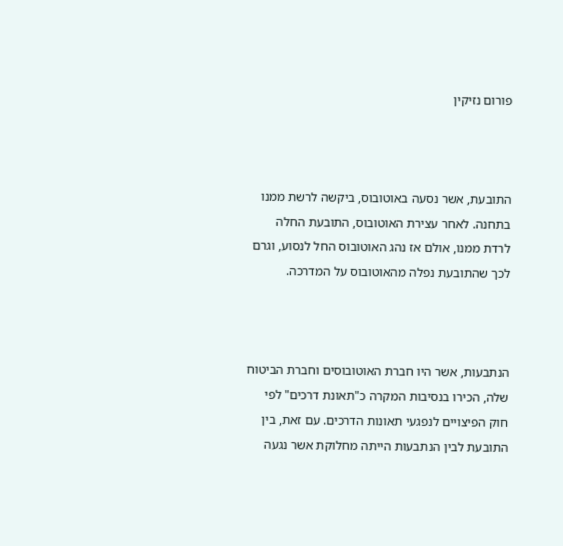פורום נזיקין



התובעת, אשר נסעה באוטובוס, ביקשה לרשת ממנו בתחנה. לאחר עצירת האוטובוס, התובעת החלה לרדת ממנו, אולם אז נהג האוטובוס החל לנסוע, וגרם לכך שהתובעת נפלה מהאוטובוס על המדרכה.



הנתבעות, אשר היו חברת האוטובוסים וחברת הביטוח שלה, הכירו בנסיבות המקרה כ"תאונת דרכים" לפי חוק הפיצויים לנפגעי תאונות הדרכים. עם זאת, בין התובעת לבין הנתבעות הייתה מחלוקת אשר נגעה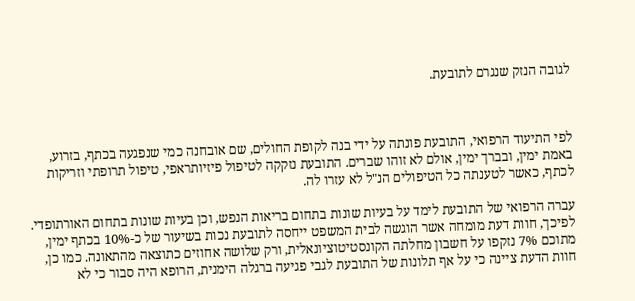לגובה הנזק שנגרם לתובעת.



לפי התיעוד הרפואי, התובעת פונתה על ידי בנה לקופת החולים, שם אובחנה כמי שנפגעה בכתף, בזרוע, באמת ימין, ובברך ימין, אולם לא זוהו שברים. התובעת נזקקה לטיפול פיזיותראפי, טיפול תרופתי וזריקות לכתף, כאשר לטענתה כל הטיפולים הנ"ל לא עזרו לה.

עברה הרפואי של התובעת לימד על בעיות שונות בתחום בריאות הנפש, וכן בעיות שונות בתחום האורתופדי. לפיכך, חוות דעת מומחה אשר הוגשה לבית המשפט ייחסה לתובעת נכות בשיעור של כ-10% בכתף ימין, מתוכם 7% נזקפו על חשבון מחלתה הקונסטיטוציונאלית, ורק שלושה אחוזים כתוצאה מהתאונה. כמו כן, חוות הדעת ציינה כי על אף תלונות של התובעת לגבי פגיעה ברגלה הימנית, הרופא היה סבור כי לא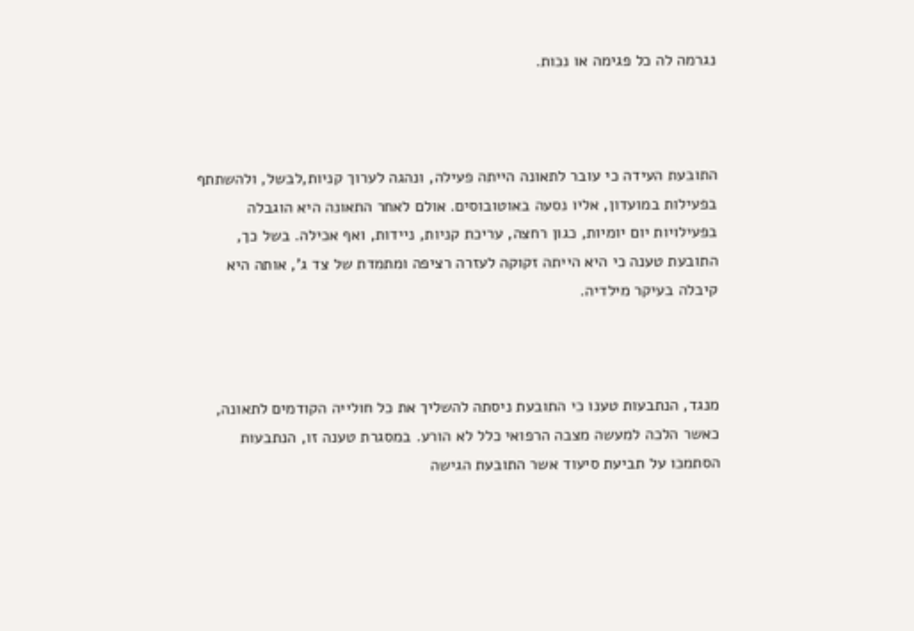נגרמה לה כל פגימה או נכות.



התובעת העידה כי עובר לתאונה הייתה פעילה, ונהגה לערוך קניות,לבשל, ולהשתתף בפעילות במועדון, אליו נסעה באוטובוסים. אולם לאחר התאונה היא הוגבלה בפעילויות יום יומיות, כגון רחצה, עריכת קניות, ניידות, ואף אכילה. בשל כך, התובעת טענה כי היא הייתה זקוקה לעזרה רציפה ומתמדת של צד ג', אותה היא קיבלה בעיקר מילדיה.



מנגד, הנתבעות טענו כי התובעת ניסתה להשליך את כל חולייה הקודמים לתאונה, כאשר הלכה למעשה מצבה הרפואי כלל לא הורע. במסגרת טענה זו, הנתבעות הסתמכו על תביעת סיעוד אשר התובעת הגישה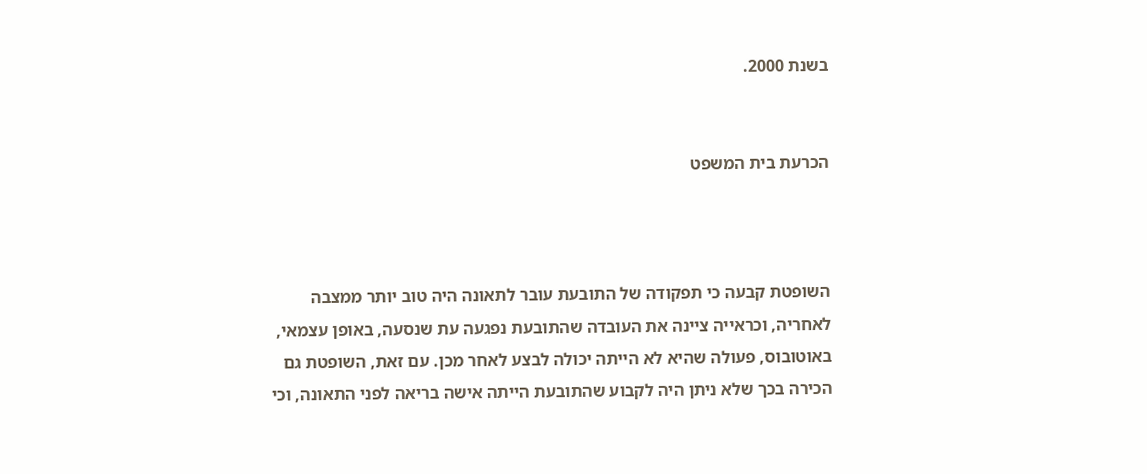בשנת 2000.


הכרעת בית המשפט



השופטת קבעה כי תפקודה של התובעת עובר לתאונה היה טוב יותר ממצבה לאחריה, וכראייה ציינה את העובדה שהתובעת נפגעה עת שנסעה, באופן עצמאי, באוטובוס, פעולה שהיא לא הייתה יכולה לבצע לאחר מכן. עם זאת, השופטת גם הכירה בכך שלא ניתן היה לקבוע שהתובעת הייתה אישה בריאה לפני התאונה, וכי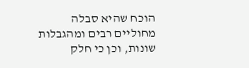הוכח שהיא סבלה מחוליים רבים ומהגבלות שונות, וכן כי חלק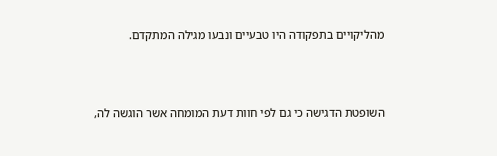מהליקויים בתפקודה היו טבעיים ונבעו מגילה המתקדם.



השופטת הדגישה כי גם לפי חוות דעת המומחה אשר הוגשה לה,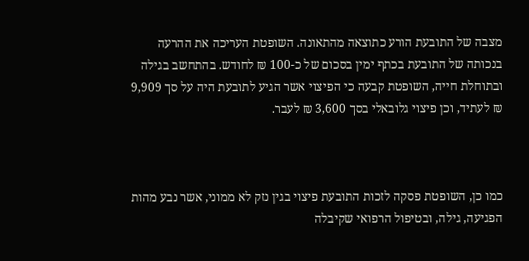מצבה של התובעת הורע כתוצאה מהתאונה. השופטת העריכה את ההרעה בנכותה של התובעת בכתף ימין בסכום של כ-100 ₪ לחודש. בהתחשב בגילה ובתוחלת חייה, השופטת קבעה כי הפיצוי אשר הגיע לתובעת היה על סך 9,909 ₪ לעתיד, וכן פיצוי גלובאלי בסך 3,600 ₪ לעבר.



כמו כן, השופטת פסקה לזכות התובעת פיצוי בגין נזק לא ממוני, אשר נבע מהות הפגיעה, גילה, ובטיפול הרפואי שקיבלה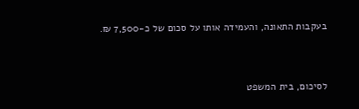בעקבות התאונה, והעמידה אותו על סכום של כ-7,500 ₪.



לסיכום, בית המשפט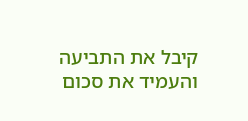קיבל את התביעה והעמיד את סכום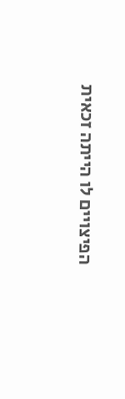הפיצויים לו הייתה זכאית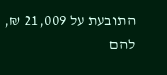התובעת על 21,009 ₪, להם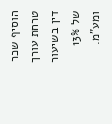הוסיף שכר טרחת עורך דין בשיעור של 13% ומע"מ.